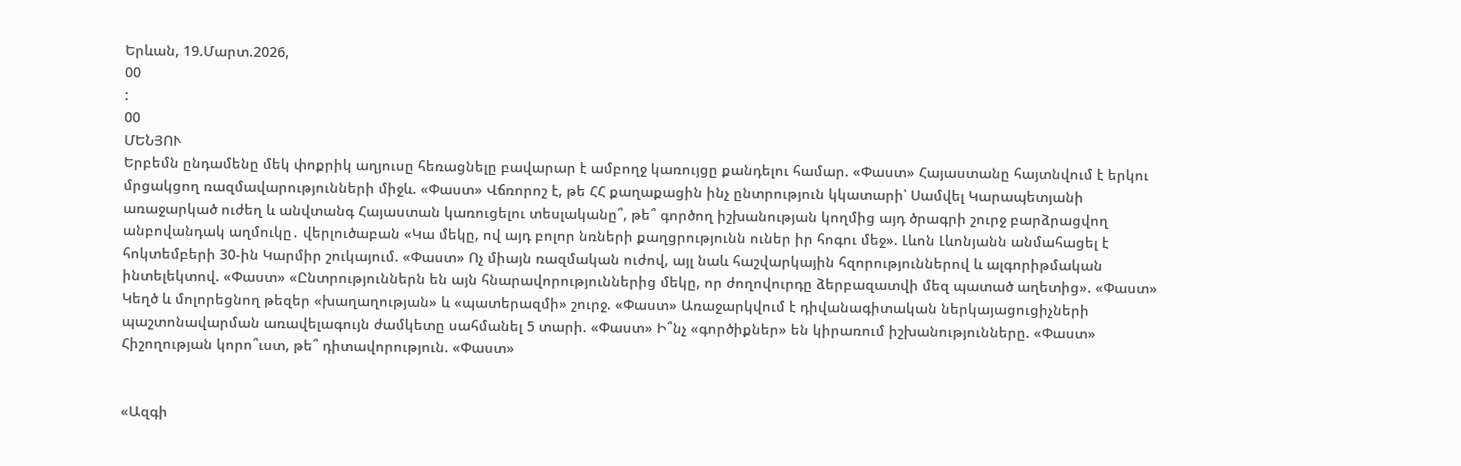Երևան, 19.Մարտ.2026,
00
:
00
ՄԵՆՅՈՒ
Երբեմն ընդամենը մեկ փոքրիկ աղյուսը հեռացնելը բավարար է ամբողջ կառույցը քանդելու համար. «Փաստ» Հայաստանը հայտնվում է երկու մրցակցող ռազմավարությունների միջև. «Փաստ» Վճռորոշ է, թե ՀՀ քաղաքացին ինչ ընտրություն կկատարի՝ Սամվել Կարապետյանի առաջարկած ուժեղ և անվտանգ Հայաստան կառուցելու տեսլականը՞, թե՞ գործող իշխանության կողմից այդ ծրագրի շուրջ բարձրացվող անբովանդակ աղմուկը․ վերլուծաբան «Կա մեկը, ով այդ բոլոր նռների քաղցրությունն ուներ իր հոգու մեջ». Լևոն Լևոնյանն անմահացել է հոկտեմբերի 30-ին Կարմիր շուկայում. «Փաստ» Ոչ միայն ռազմական ուժով, այլ նաև հաշվարկային հզորություններով և ալգորիթմական ինտելեկտով. «Փաստ» «Ընտրություններն են այն հնարավորություններից մեկը, որ ժողովուրդը ձերբազատվի մեզ պատած աղետից». «Փաստ» Կեղծ և մոլորեցնող թեզեր «խաղաղության» և «պատերազմի» շուրջ. «Փաստ» Առաջարկվում է դիվանագիտական ներկայացուցիչների պաշտոնավարման առավելագույն ժամկետը սահմանել 5 տարի. «Փաստ» Ի՞նչ «գործիքներ» են կիրառում իշխանությունները. «Փաստ» Հիշողության կորո՞ւստ, թե՞ դիտավորություն. «Փաստ»


«Ազգի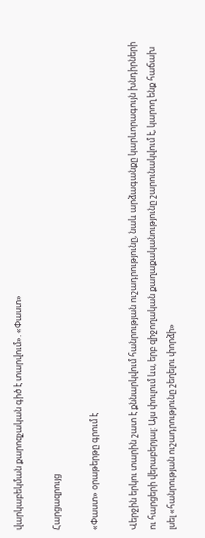վարկաբեկման քարոզչական գիծ է տարվում». «Փաստ»

Հարցազրույց

«Փաստ» օրաթերթը գրում է

Վերջին երկու տարին շատ է քննարկվում հանրության ուշադրությունը, նաև արձագանքը կարևորագույն խնդիրների ու հարցերի վերաբերյալ: Այս փուլում ևս, երբ զիջողական քաղաքականությունը շարունակվում է, կարող ենք հաճախ լսել «հանրության ուշադրությունը շեղելու փորձի»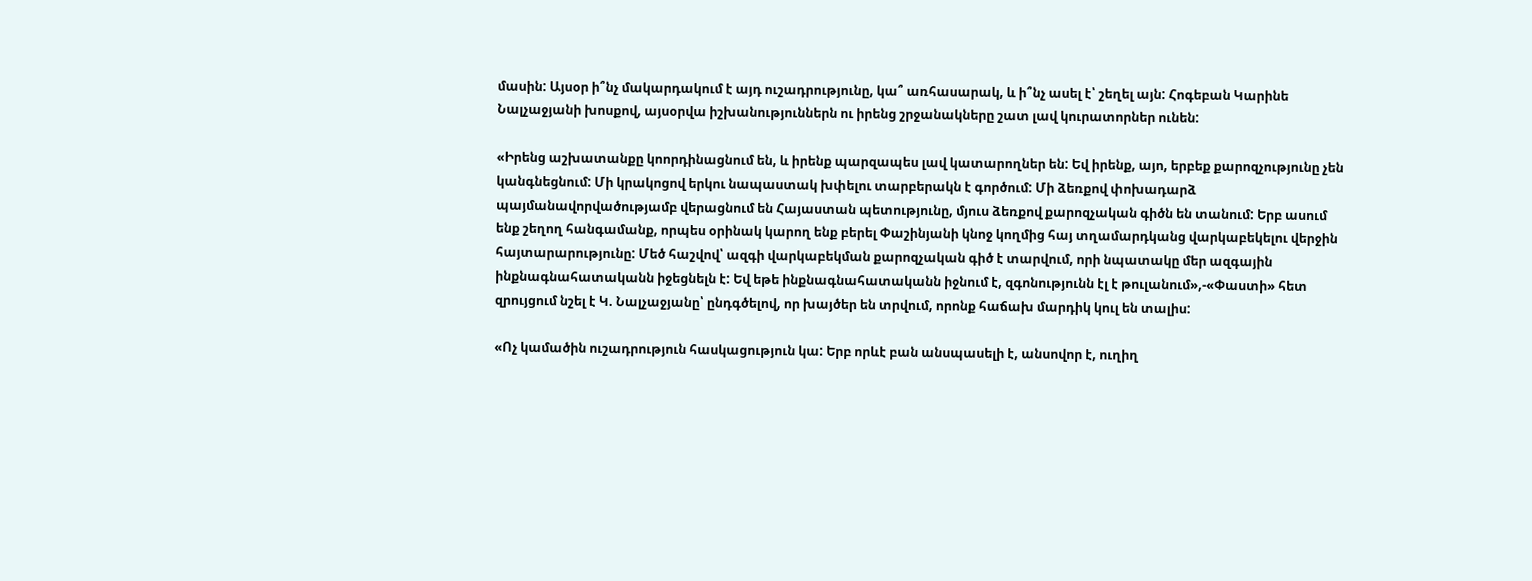մասին: Այսօր ի՞նչ մակարդակում է այդ ուշադրությունը, կա՞ առհասարակ, և ի՞նչ ասել է՝ շեղել այն: Հոգեբան Կարինե Նալչաջյանի խոսքով, այսօրվա իշխանություններն ու իրենց շրջանակները շատ լավ կուրատորներ ունեն:

«Իրենց աշխատանքը կոորդինացնում են, և իրենք պարզապես լավ կատարողներ են: Եվ իրենք, այո, երբեք քարոզչությունը չեն կանգնեցնում: Մի կրակոցով երկու նապաստակ խփելու տարբերակն է գործում: Մի ձեռքով փոխադարձ պայմանավորվածությամբ վերացնում են Հայաստան պետությունը, մյուս ձեռքով քարոզչական գիծն են տանում: Երբ ասում ենք շեղող հանգամանք, որպես օրինակ կարող ենք բերել Փաշինյանի կնոջ կողմից հայ տղամարդկանց վարկաբեկելու վերջին հայտարարությունը: Մեծ հաշվով՝ ազգի վարկաբեկման քարոզչական գիծ է տարվում, որի նպատակը մեր ազգային ինքնագնահատականն իջեցնելն է: Եվ եթե ինքնագնահատականն իջնում է, զգոնությունն էլ է թուլանում»,-«Փաստի» հետ զրույցում նշել է Կ. Նալչաջյանը՝ ընդգծելով, որ խայծեր են տրվում, որոնք հաճախ մարդիկ կուլ են տալիս:

«Ոչ կամածին ուշադրություն հասկացություն կա: Երբ որևէ բան անսպասելի է, անսովոր է, ուղիղ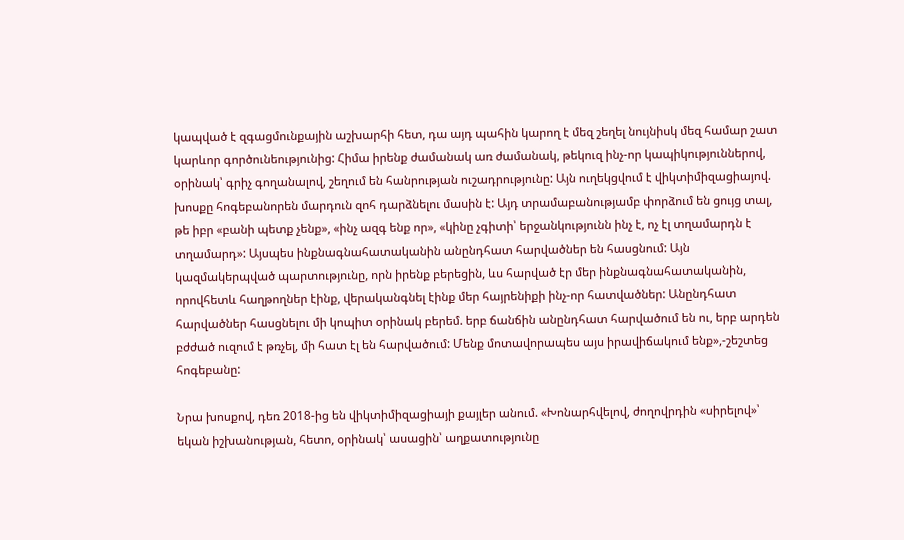կապված է զգացմունքային աշխարհի հետ, դա այդ պահին կարող է մեզ շեղել նույնիսկ մեզ համար շատ կարևոր գործունեությունից: Հիմա իրենք ժամանակ առ ժամանակ, թեկուզ ինչ-որ կապիկություններով, օրինակ՝ գրիչ գողանալով, շեղում են հանրության ուշադրությունը: Այն ուղեկցվում է վիկտիմիզացիայով. խոսքը հոգեբանորեն մարդուն զոհ դարձնելու մասին է: Այդ տրամաբանությամբ փորձում են ցույց տալ, թե իբր «բանի պետք չենք», «ինչ ազգ ենք որ», «կինը չգիտի՝ երջանկությունն ինչ է, ոչ էլ տղամարդն է տղամարդ»: Այսպես ինքնագնահատականին անընդհատ հարվածներ են հասցնում: Այն կազմակերպված պարտությունը, որն իրենք բերեցին, ևս հարված էր մեր ինքնագնահատականին, որովհետև հաղթողներ էինք, վերականգնել էինք մեր հայրենիքի ինչ-որ հատվածներ: Անընդհատ հարվածներ հասցնելու մի կոպիտ օրինակ բերեմ. երբ ճանճին անընդհատ հարվածում են ու, երբ արդեն բժժած ուզում է թռչել, մի հատ էլ են հարվածում: Մենք մոտավորապես այս իրավիճակում ենք»,-շեշտեց հոգեբանը:

Նրա խոսքով, դեռ 2018-ից են վիկտիմիզացիայի քայլեր անում. «Խոնարհվելով, ժողովրդին «սիրելով»՝ եկան իշխանության, հետո, օրինակ՝ ասացին՝ աղքատությունը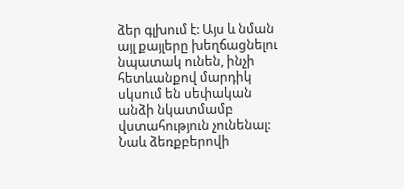ձեր գլխում է: Այս և նման այլ քայլերը խեղճացնելու նպատակ ունեն, ինչի հետևանքով մարդիկ սկսում են սեփական անձի նկատմամբ վստահություն չունենալ: Նաև ձեռքբերովի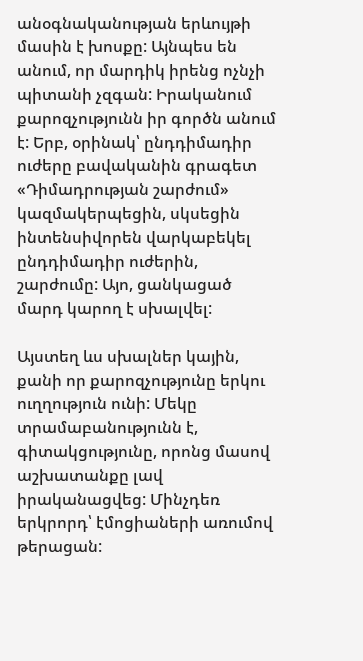անօգնականության երևույթի մասին է խոսքը: Այնպես են անում, որ մարդիկ իրենց ոչնչի պիտանի չզգան: Իրականում քարոզչությունն իր գործն անում է: Երբ, օրինակ՝ ընդդիմադիր ուժերը բավականին գրագետ «Դիմադրության շարժում» կազմակերպեցին, սկսեցին ինտենսիվորեն վարկաբեկել ընդդիմադիր ուժերին, շարժումը: Այո, ցանկացած մարդ կարող է սխալվել:

Այստեղ ևս սխալներ կային, քանի որ քարոզչությունը երկու ուղղություն ունի: Մեկը տրամաբանությունն է, գիտակցությունը, որոնց մասով աշխատանքը լավ իրականացվեց: Մինչդեռ երկրորդ՝ էմոցիաների առումով թերացան: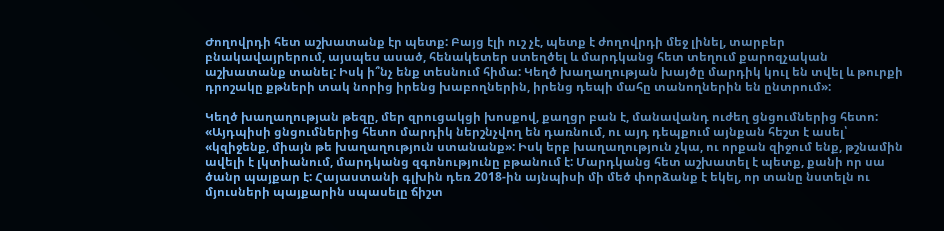Ժողովրդի հետ աշխատանք էր պետք: Բայց էլի ուշ չէ, պետք է ժողովրդի մեջ լինել, տարբեր բնակավայրերում, այսպես ասած, հենակետեր ստեղծել և մարդկանց հետ տեղում քարոզչական աշխատանք տանել: Իսկ ի՞նչ ենք տեսնում հիմա: Կեղծ խաղաղության խայծը մարդիկ կուլ են տվել և թուրքի դրոշակը քթների տակ նորից իրենց խաբողներին, իրենց դեպի մահը տանողներին են ընտրում»:

Կեղծ խաղաղության թեզը, մեր զրուցակցի խոսքով, քաղցր բան է, մանավանդ ուժեղ ցնցումներից հետո: «Այդպիսի ցնցումներից հետո մարդիկ ներշնչվող են դառնում, ու այդ դեպքում այնքան հեշտ է ասել՝ «կզիջենք, միայն թե խաղաղություն ստանանք»: Իսկ երբ խաղաղություն չկա, ու որքան զիջում ենք, թշնամին ավելի է լկտիանում, մարդկանց զգոնությունը բթանում է: Մարդկանց հետ աշխատել է պետք, քանի որ սա ծանր պայքար է: Հայաստանի գլխին դեռ 2018-ին այնպիսի մի մեծ փորձանք է եկել, որ տանը նստելն ու մյուսների պայքարին սպասելը ճիշտ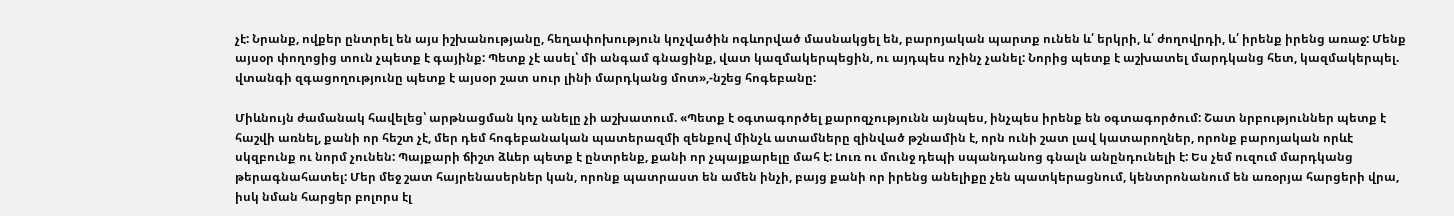չէ: Նրանք, ովքեր ընտրել են այս իշխանությանը, հեղափոխություն կոչվածին ոգևորված մասնակցել են, բարոյական պարտք ունեն և՛ երկրի, և՛ ժողովրդի, և՛ իրենք իրենց առաջ: Մենք այսօր փողոցից տուն չպետք է գայինք: Պետք չէ ասել՝ մի անգամ գնացինք, վատ կազմակերպեցին, ու այդպես ոչինչ չանել: Նորից պետք է աշխատել մարդկանց հետ, կազմակերպել. վտանգի զգացողությունը պետք է այսօր շատ սուր լինի մարդկանց մոտ»,-նշեց հոգեբանը:

Միևնույն ժամանակ հավելեց՝ արթնացման կոչ անելը չի աշխատում. «Պետք է օգտագործել քարոզչությունն այնպես, ինչպես իրենք են օգտագործում: Շատ նրբություններ պետք է հաշվի առնել, քանի որ հեշտ չէ, մեր դեմ հոգեբանական պատերազմի զենքով մինչև ատամները զինված թշնամին է, որն ունի շատ լավ կատարողներ, որոնք բարոյական որևէ սկզբունք ու նորմ չունեն: Պայքարի ճիշտ ձևեր պետք է ընտրենք, քանի որ չպայքարելը մահ է: Լուռ ու մունջ դեպի սպանդանոց գնալն անընդունելի է: Ես չեմ ուզում մարդկանց թերագնահատել: Մեր մեջ շատ հայրենասերներ կան, որոնք պատրաստ են ամեն ինչի, բայց քանի որ իրենց անելիքը չեն պատկերացնում, կենտրոնանում են առօրյա հարցերի վրա, իսկ նման հարցեր բոլորս էլ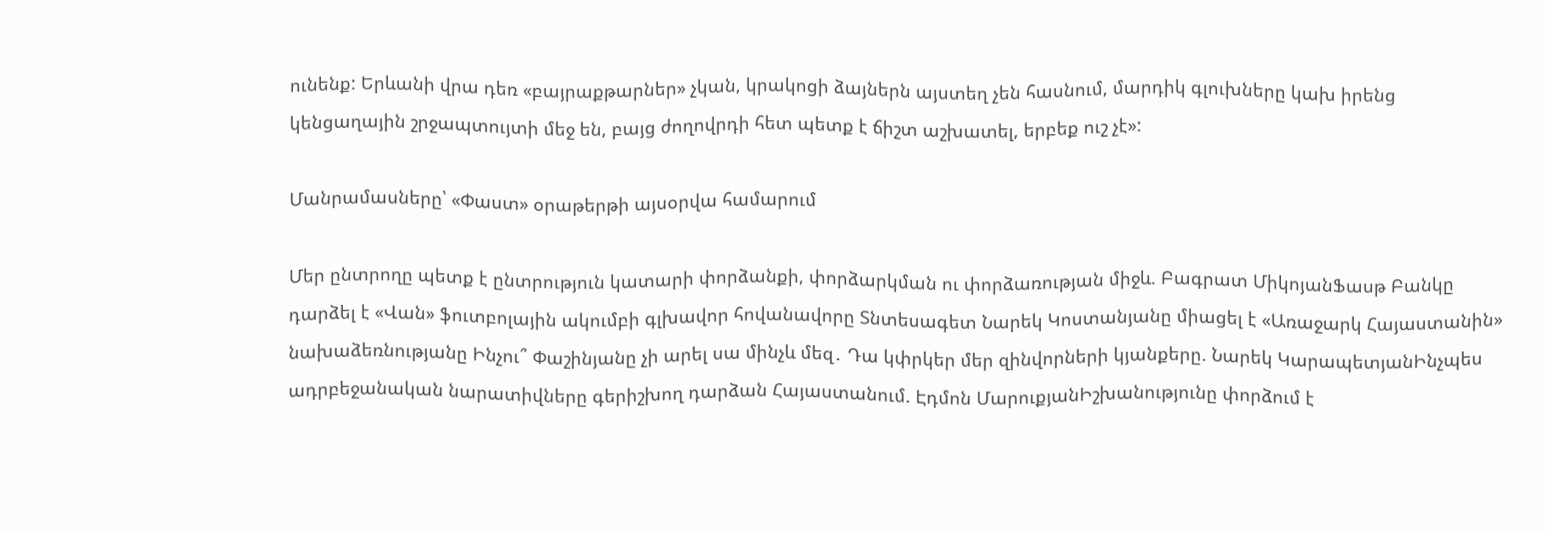ունենք: Երևանի վրա դեռ «բայրաքթարներ» չկան, կրակոցի ձայներն այստեղ չեն հասնում, մարդիկ գլուխները կախ իրենց կենցաղային շրջապտույտի մեջ են, բայց ժողովրդի հետ պետք է ճիշտ աշխատել, երբեք ուշ չէ»:

Մանրամասները՝ «Փաստ» օրաթերթի այսօրվա համարում

Մեր ընտրողը պետք է ընտրություն կատարի փորձանքի, փորձարկման ու փորձառության միջև. Բագրատ ՄիկոյանՖասթ Բանկը դարձել է «Վան» ֆուտբոլային ակումբի գլխավոր հովանավորը Տնտեսագետ Նարեկ Կոստանյանը միացել է «Առաջարկ Հայաստանին» նախաձեռնությանը Ինչու՞ Փաշինյանը չի արել սա մինչև մեզ․ Դա կփրկեր մեր զինվորների կյանքերը. Նարեկ ԿարապետյանԻնչպես ադրբեջանական նարատիվները գերիշխող դարձան Հայաստանում. Էդմոն ՄարուքյանԻշխանությունը փորձում է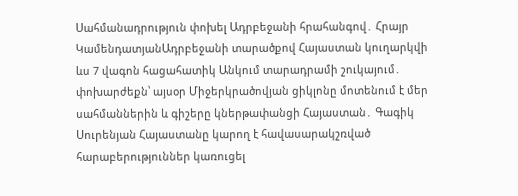Սահմանադրություն փոխել Ադրբեջանի հրահանգով․ Հրայր ԿամենդատյանԱդրբեջանի տարածքով Հայաստան կուղարկվի ևս 7 վագոն հացահատիկ Անկում տարադրամի շուկայում․ փոխարժեքն՝ այսօր Միջերկրածովյան ցիկլոնը մոտենում է մեր սահմաններին և գիշերը կներթափանցի Հայաստան․ Գագիկ Սուրենյան Հայաստանը կարող է հավասարակշռված հարաբերություններ կառուցել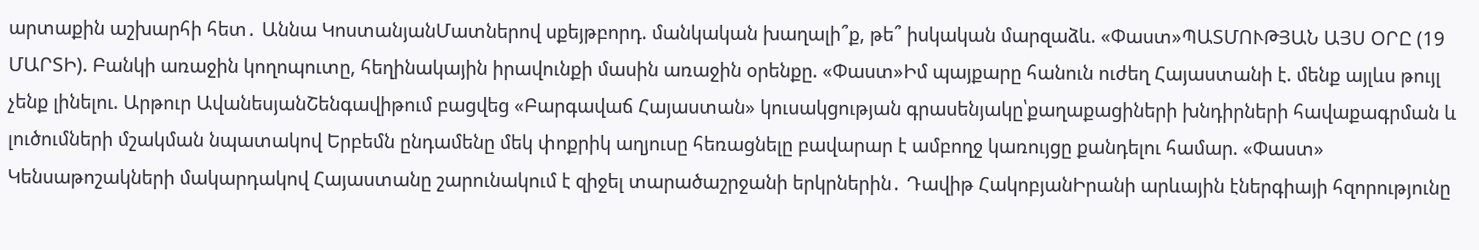արտաքին աշխարհի հետ․ Աննա ԿոստանյանՄատներով սքեյթբորդ. մանկական խաղալի՞ք, թե՞ իսկական մարզաձև. «Փաստ»ՊԱՏՄՈՒԹՅԱՆ ԱՅՍ ՕՐԸ (19 ՄԱՐՏԻ). Բանկի առաջին կողոպուտը, հեղինակային իրավունքի մասին առաջին օրենքը. «Փաստ»Իմ պայքարը հանուն ուժեղ Հայաստանի է. մենք այլևս թույլ չենք լինելու. Արթուր ԱվանեսյանՇենգավիթում բացվեց «Բարգավաճ Հայաստան» կուսակցության գրասենյակը՝քաղաքացիների խնդիրների հավաքագրման և լուծումների մշակման նպատակով Երբեմն ընդամենը մեկ փոքրիկ աղյուսը հեռացնելը բավարար է ամբողջ կառույցը քանդելու համար. «Փաստ» Կենսաթոշակների մակարդակով Հայաստանը շարունակում է զիջել տարածաշրջանի երկրներին․ Դավիթ ՀակոբյանԻրանի արևային էներգիայի հզորությունը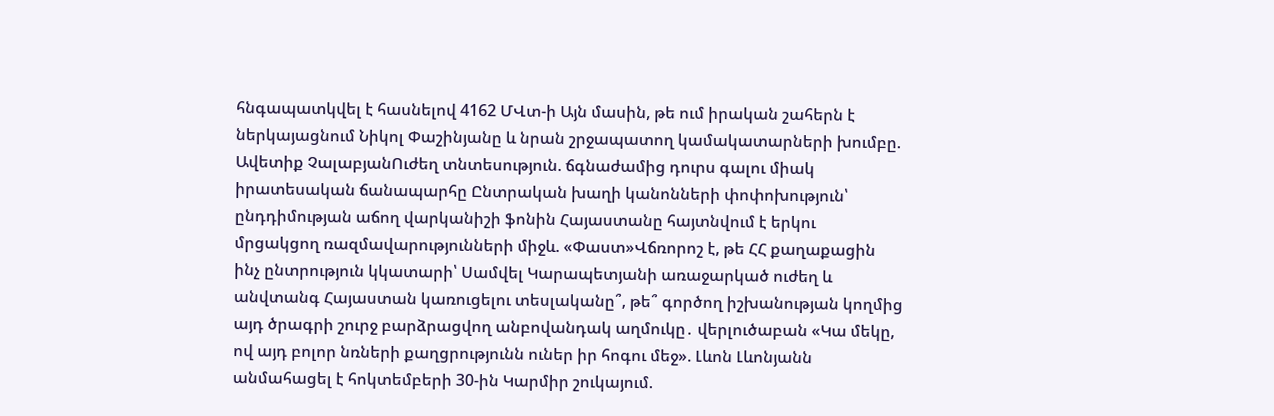հնգապատկվել է հասնելով 4162 ՄՎտ-ի Այն մասին, թե ում իրական շահերն է ներկայացնում Նիկոլ Փաշինյանը և նրան շրջապատող կամակատարների խումբը. Ավետիք ՉալաբյանՈւժեղ տնտեսություն. ճգնաժամից դուրս գալու միակ իրատեսական ճանապարհը Ընտրական խաղի կանոնների փոփոխություն՝ ընդդիմության աճող վարկանիշի ֆոնին Հայաստանը հայտնվում է երկու մրցակցող ռազմավարությունների միջև. «Փաստ»Վճռորոշ է, թե ՀՀ քաղաքացին ինչ ընտրություն կկատարի՝ Սամվել Կարապետյանի առաջարկած ուժեղ և անվտանգ Հայաստան կառուցելու տեսլականը՞, թե՞ գործող իշխանության կողմից այդ ծրագրի շուրջ բարձրացվող անբովանդակ աղմուկը․ վերլուծաբան «Կա մեկը, ով այդ բոլոր նռների քաղցրությունն ուներ իր հոգու մեջ». Լևոն Լևոնյանն անմահացել է հոկտեմբերի 30-ին Կարմիր շուկայում.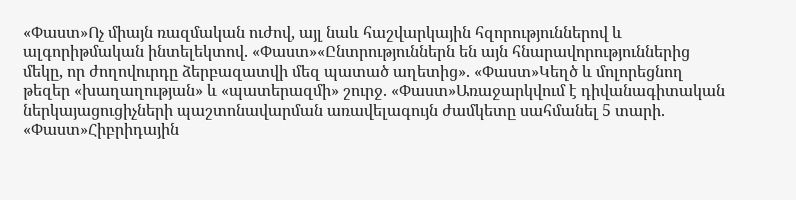«Փաստ»Ոչ միայն ռազմական ուժով, այլ նաև հաշվարկային հզորություններով և ալգորիթմական ինտելեկտով. «Փաստ»«Ընտրություններն են այն հնարավորություններից մեկը, որ ժողովուրդը ձերբազատվի մեզ պատած աղետից». «Փաստ»Կեղծ և մոլորեցնող թեզեր «խաղաղության» և «պատերազմի» շուրջ. «Փաստ»Առաջարկվում է դիվանագիտական ներկայացուցիչների պաշտոնավարման առավելագույն ժամկետը սահմանել 5 տարի. «Փաստ»Հիբրիդային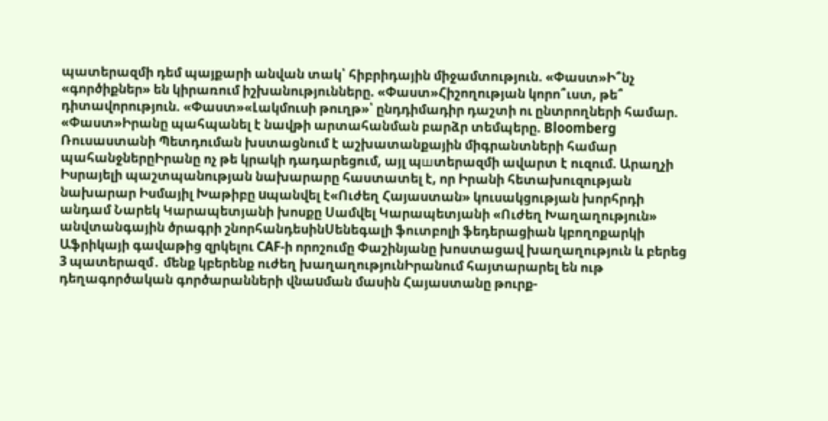պատերազմի դեմ պայքարի անվան տակ՝ հիբրիդային միջամտություն. «Փաստ»Ի՞նչ «գործիքներ» են կիրառում իշխանությունները. «Փաստ»Հիշողության կորո՞ւստ, թե՞ դիտավորություն. «Փաստ»«Լակմուսի թուղթ»՝ ընդդիմադիր դաշտի ու ընտրողների համար. «Փաստ»Իրանը պահպանել է նավթի արտահանման բարձր տեմպերը. Bloomberg Ռուսաստանի Պետդուման խստացնում է աշխատանքային միգրանտների համար պահանջներըԻրանը ոչ թե կրակի դադարեցում, այլ պшտերազմի ավարտ է ուզում. Արաղչի Իսրայելի պաշտպանության նախարարը հաստատել է, որ Իրանի հետախուզության նախարար Իսմայիլ Խաթիբը uպանվել է«Ուժեղ Հայաստան» կուսակցության խորհրդի անդամ Նարեկ Կարապետյանի խոսքը Սամվել Կարապետյանի «Ուժեղ Խաղաղություն» անվտանգային ծրագրի շնորհանդեսինՍենեգալի ֆուտբոլի ֆեդերացիան կբողոքարկի Աֆրիկայի գավաթից զրկելու CAF-ի որոշումը Փաշինյանը խոստացավ խաղաղություն և բերեց 3 պատերազմ․ մենք կբերենք ուժեղ խաղաղությունԻրանում հայտարարել են ութ դեղագործական գործարանների վնաuման մասին Հայաստանը թուրք-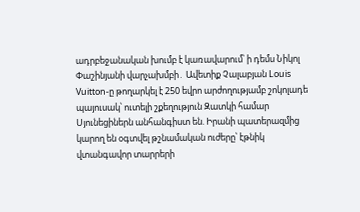ադրբեջանական խումբ է կառավարում՝ ի դեմս Նիկոլ Փաշինյանի վարչախմբի․ Ավետիք Չալաբյան Louis Vuitton-ը թողարկել է 250 եվրո արժողությամբ շոկոլադե պայուսակ՝ ուտելի շքեղություն Զատկի համար Սյունեցիներն անհանգիստ են. Իրանի պատերազմից կարող են օգտվել թշնամական ուժերը՝ էթնիկ վտանգավոր տարրերի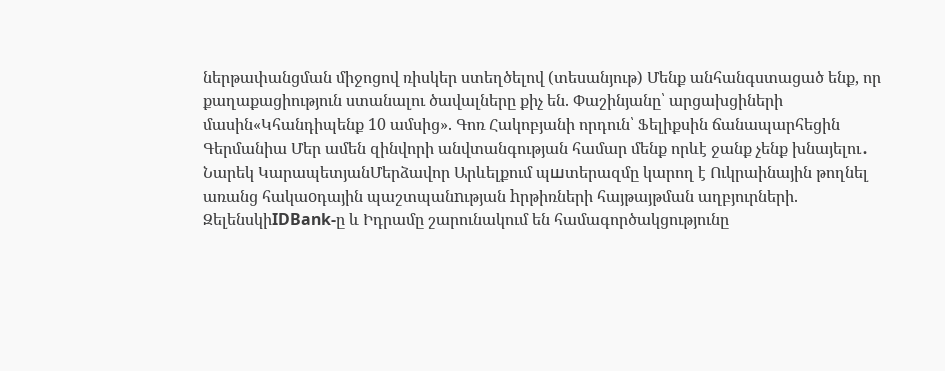ներթափանցման միջոցով ռիսկեր ստեղծելով (տեսանյութ) Մենք անհանգստացած ենք, որ քաղաքացիություն ստանալու ծավալները քիչ են. Փաշինյանը՝ արցախցիների մասին«Կհանդիպենք 10 ամսից». Գոռ Հակոբյանի որդուն՝ Ֆելիքսին ճանապարհեցին Գերմանիա Մեր ամեն զինվորի անվտանգության համար մենք որևէ ջանք չենք խնայելու․ Նարեկ ԿարապետյանՄերձավոր Արևելքում պшտերազմը կարող է Ուկրաինային թողնել առանց հակաoդային պաշտպանnւթյան hրթիռների հայթայթման աղբյուրների. ԶելենսկիIDBank-ը և Իդրամը շարունակում են համագործակցությունը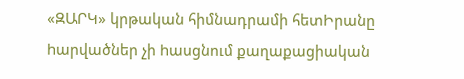«ԶԱՐԿ» կրթական հիմնադրամի հետԻրանը hարվածներ չի hասցնում քաղաքացիական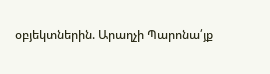օբյեկտներին. Արաղչի Պարոնա՛յք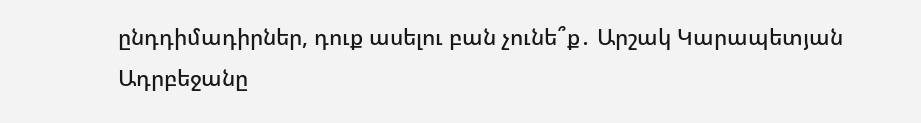ընդդիմադիրներ, դուք ասելու բան չունե՞ք․ Արշակ Կարապետյան Ադրբեջանը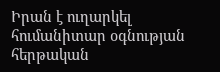Իրան է ուղարկել հումանիտար օգնության հերթական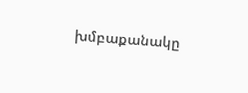խմբաքանակը